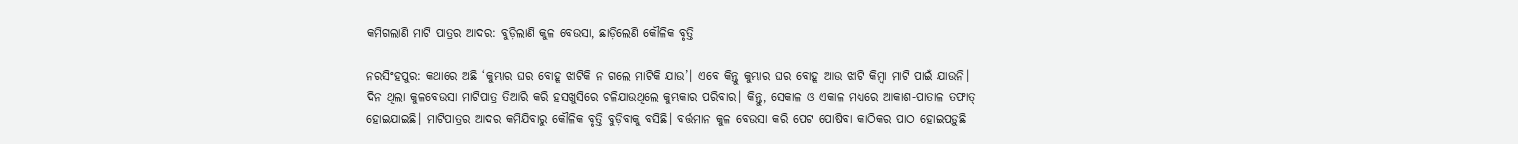କମିଗଲାଣି ମାଟି ପାତ୍ରର ଆଦର: ବୁଡ଼ିଲାଣି କୁଳ ବେଉସା, ଛାଡ଼ିଲେଣି କୌଳିକ ବୃତ୍ତି

ନରସିଂହପୁର: କଥାରେ ଅଛି ‘କୁମ୍ଭାର ଘର ବୋହୂ ଝାଟିକି ନ ଗଲେ ମାଟିକି ଯାଉ’। ଏବେ କିନ୍ତୁ କୁମ୍ଭାର ଘର ବୋହୂ ଆଉ ଝାଟି କିମ୍ବା ମାଟି ପାଇଁ ଯାଉନି। ଦିନ ଥିଲା କୁଳବେଉସା ମାଟିପାତ୍ର ତିଆରି କରି ହସଖୁସିରେ ଚଳିଯାଉଥିଲେ କୁମ୍ଭକାର ପରିବାର। କିନ୍ତୁ, ସେକାଳ ଓ ଏକାଳ ମଧ୍ୟରେ ଆକାଶ-ପାତାଳ ତଫାତ୍‌ ହୋଇଯାଇଛି। ମାଟିପାତ୍ରର ଆଦର କମିଯିବାରୁ କୌଳିକ ବୃତ୍ତି ବୁଡ଼ିବାକୁ ବସିଛି। ବର୍ତ୍ତମାନ କୁଳ ବେଉସା କରି ପେଟ ପୋଷିବା କାଠିକର ପାଠ ହୋଇପଡ଼ୁଛି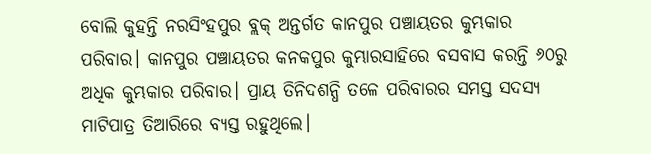ବୋଲି କୁହନ୍ତି ନରସିଂହପୁର ବ୍ଲକ୍‌ ଅନ୍ତର୍ଗତ କାନପୁର ପଞ୍ଚାୟତର କୁମ୍ଭକାର ପରିବାର। କାନପୁର ପଞ୍ଚାୟତର କନକପୁର କୁମ୍ଭାରସାହିରେ ବସବାସ କରନ୍ତି ୬୦ରୁ ଅଧିକ କୁମ୍ଭକାର ପରିବାର। ପ୍ରାୟ ତିନିଦଶନ୍ଧି ତଳେ ପରିବାରର ସମସ୍ତ ସଦସ୍ୟ ମାଟିପାତ୍ର ତିଆରିରେ ବ୍ୟସ୍ତ ରହୁଥିଲେ।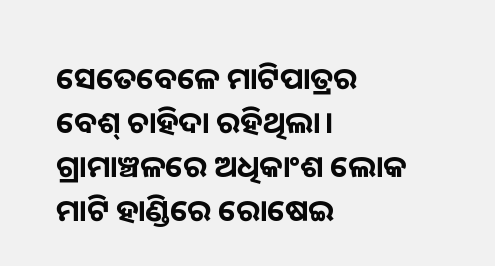ସେତେବେଳେ ମାଟିପାତ୍ରର ବେଶ୍‌ ଚାହିଦା ରହିଥିଲା। ଗ୍ରାମାଞ୍ଚଳରେ ଅଧିକାଂଶ ଲୋକ ମାଟି ହାଣ୍ଡିରେ ରୋଷେଇ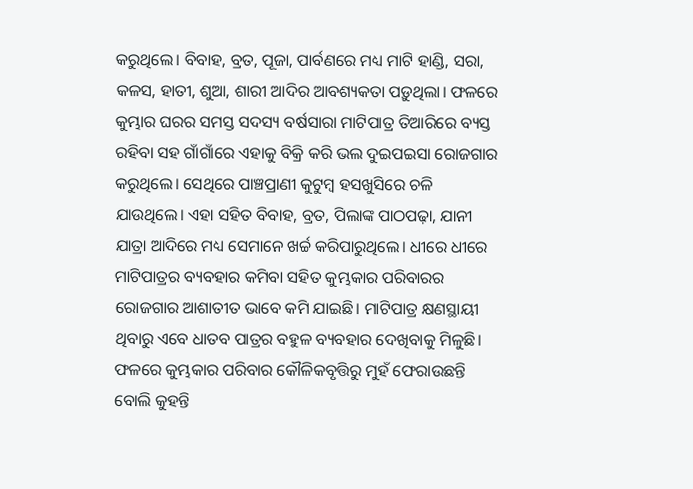କରୁଥିଲେ। ବିବାହ, ବ୍ରତ, ପୂଜା, ପାର୍ବଣରେ ମଧ୍ୟ ମାଟି ହାଣ୍ଡି, ସରା, କଳସ, ହାତୀ, ଶୁଆ, ଶାରୀ ଆଦିର ଆବଶ୍ୟକତା ପଡ଼ୁଥିଲା। ଫଳରେ କୁମ୍ଭାର ଘରର ସମସ୍ତ ସଦସ୍ୟ ବର୍ଷସାରା ମାଟିପାତ୍ର ତିଆରିରେ ବ୍ୟସ୍ତ ରହିବା ସହ ଗାଁଗାଁରେ ଏହାକୁ ବିକ୍ରି କରି ଭଲ ଦୁଇପଇସା ରୋଜଗାର କରୁଥିଲେ। ସେଥିରେ ପାଞ୍ଚପ୍ରାଣୀ କୁଟୁମ୍ବ ହସଖୁସିରେ ଚଳି ଯାଉଥିଲେ। ଏହା ସହିତ ବିବାହ, ବ୍ରତ, ପିଲାଙ୍କ ପାଠପଢ଼ା, ଯାନୀ ଯାତ୍ରା ଆଦିରେ ମଧ୍ୟ ସେମାନେ ଖର୍ଚ୍ଚ କରିପାରୁଥିଲେ। ଧୀରେ ଧୀରେ ମାଟିପାତ୍ରର ବ୍ୟବହାର କମିବା ସହିତ କୁମ୍ଭକାର ପରିବାରର ରୋଜଗାର ଆଶାତୀତ ଭାବେ କମି ଯାଇଛି। ମାଟିପାତ୍ର କ୍ଷଣସ୍ଥାୟୀ ଥିବାରୁ ଏବେ ଧାତବ ପାତ୍ରର ବହୁଳ ବ୍ୟବହାର ଦେଖିବାକୁ ମିଳୁଛି। ଫଳରେ କୁମ୍ଭକାର ପରିବାର କୌଳିକବୃତ୍ତିରୁ ମୁହଁ ଫେରାଉଛନ୍ତି ବୋଲି କୁହନ୍ତି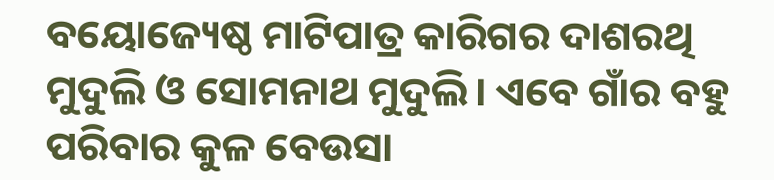ବୟୋଜ୍ୟେଷ୍ଠ ମାଟିପାତ୍ର କାରିଗର ଦାଶରଥି ମୁଦୁଲି ଓ ସୋମନାଥ ମୁଦୁଲି। ଏବେ ଗାଁର ବହୁ ପରିବାର କୁଳ ବେଉସା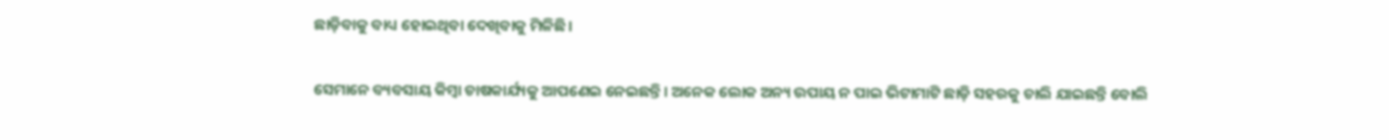ଛାଡ଼ିବାକୁ ବାଧ୍ୟ ହୋଇଥିବା ଦେଖିବାକୁ ମିଳିଛି।

ସେମାନେ ବ୍ୟବସାୟ କିମ୍ବା ଚାଷକାର୍ଯ୍ୟକୁ ଆପଣେଇ ନେଇଛନ୍ତି। ଅନେକ ଲୋକ ଅନ୍ୟ ଉପାୟ ନ ପାଇ ଭିଟାମାଟି ଛାଡ଼ି ସହରକୁ ଚାଲି ଯାଇଛନ୍ତି ବୋଲି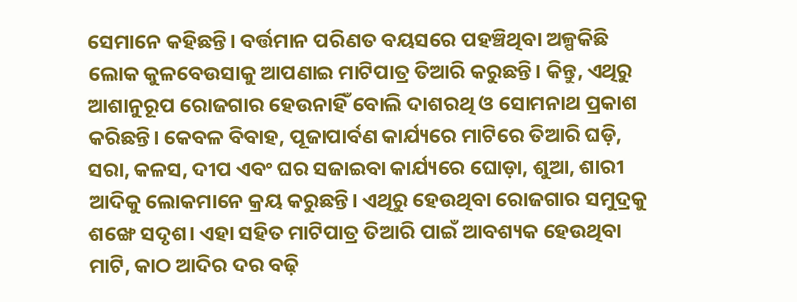ସେମାନେ କହିଛନ୍ତି। ବର୍ତ୍ତମାନ ପରିଣତ ବୟସରେ ପହଞ୍ଚିଥିବା ଅଳ୍ପକିଛି ଲୋକ କୁଳବେଉସାକୁ ଆପଣାଇ ମାଟିପାତ୍ର ତିଆରି କରୁଛନ୍ତି। କିନ୍ତୁ, ଏଥିରୁ ଆଶାନୁରୂପ ରୋଜଗାର ହେଉନାହିଁ ବୋଲି ଦାଶରଥି ଓ ସୋମନାଥ ପ୍ରକାଶ କରିଛନ୍ତି। କେବଳ ବିବାହ, ପୂଜାପାର୍ବଣ କାର୍ଯ୍ୟରେ ମାଟିରେ ତିଆରି ଘଡ଼ି, ସରା, କଳସ, ଦୀପ ଏବଂ ଘର ସଜାଇବା କାର୍ଯ୍ୟରେ ଘୋଡ଼ା, ଶୁଆ, ଶାରୀ ଆଦିକୁ ଲୋକମାନେ କ୍ରୟ କରୁଛନ୍ତି। ଏଥିରୁ ହେଉଥିବା ରୋଜଗାର ସମୁଦ୍ରକୁ ଶଙ୍ଖେ ସଦୃଶ। ଏହା ସହିତ ମାଟିପାତ୍ର ତିଆରି ପାଇଁ ଆବଶ୍ୟକ ହେଉଥିବା ମାଟି, କାଠ ଆଦିର ଦର ବଢ଼ି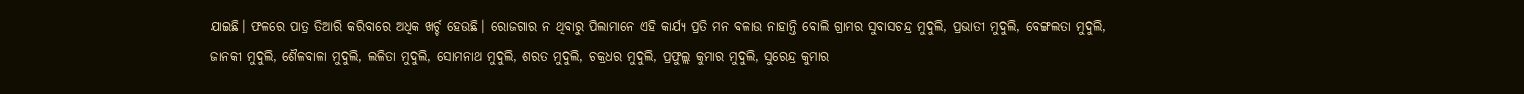ଯାଇଛି। ଫଳରେ ପାତ୍ର ତିଆରି କରିବାରେ ଅଧିକ ଖର୍ଚ୍ଚ ହେଉଛି। ରୋଜଗାର ନ ଥିବାରୁ ପିଲାମାନେ ଏହି କାର୍ଯ୍ୟ ପ୍ରତି ମନ ବଳାଉ ନାହାନ୍ତି ବୋଲି ଗ୍ରାମର ସୁବାସଚନ୍ଦ୍ର ମୁଦୁଲି, ପ୍ରଭାତୀ ମୁଦୁଲି, ବେଙ୍ଗଲତା ମୁଦୁଲି, ଜାନକୀ ମୁଦୁଲି, ଶୈଳବାଳା ମୁଦୁଲି, ଲଳିତା ମୁଦୁଲି, ସୋମନାଥ ମୁଦୁଲି, ଶରତ ମୁଦୁଲି, ଚକ୍ରଧର ମୁଦୁଲି, ପ୍ରଫୁଲ୍ଲ କୁମାର ମୁଦୁଲି, ସୁରେନ୍ଦ୍ର କୁମାର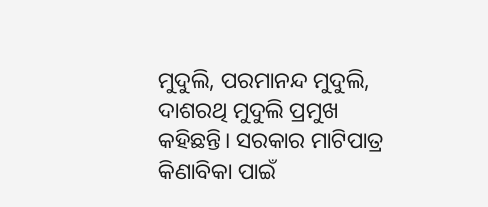ମୁଦୁଲି, ପରମାନନ୍ଦ ମୁଦୁଲି, ଦାଶରଥି ମୁଦୁଲି ପ୍ରମୁଖ କହିଛନ୍ତି। ସରକାର ମାଟିପାତ୍ର କିଣାବିକା ପାଇଁ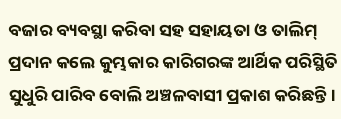ବଜାର ବ୍ୟବସ୍ଥା କରିବା ସହ ସହାୟତା ଓ ତାଲିମ୍‌ ପ୍ରଦାନ କଲେ କୁମ୍ଭକାର କାରିଗରଙ୍କ ଆର୍ଥିକ ପରିସ୍ଥିତି ସୁଧୁରି ପାରିବ ବୋଲି ଅଞ୍ଚଳବାସୀ ପ୍ରକାଶ କରିଛନ୍ତି।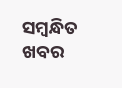ସମ୍ବନ୍ଧିତ ଖବର